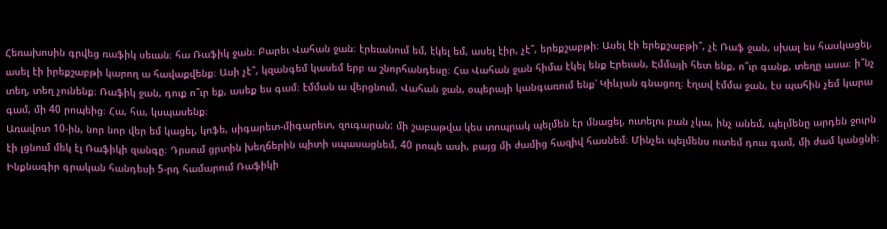Հեռախոսին գրվեց ռաֆիկ սեւան։ հա Ռաֆիկ ջան։ Բարեւ Վահան ջան։ էրեւանում եմ, էկել եմ, ասել էիր, չէ՞, երեքշաբթի։ Ասել էի երեքշաբթի՞, չէ Ռաֆ ջան, սխալ ես հասկացել, ասել էի իրեքշաբթի կարող ա հավաքվենք։ Ասի չէ՞, կզանգեմ կասեմ երբ ա շնորհանդեսը։ Հա Վահան ջան հիմա էկել ենք Էրեւան, Էմմայի հետ ենք, ո՞ւր գանք, տեղը ասա։ ի՞նչ տեղ, տեղ չունենք։ Ռաֆիկ ջան, դուք ո՞ւր եք, ասեք ես գամ։ էմման ա վերցնում. Վահան ջան, օպերայի կանգառում ենք՝ Կիևյան գնացող։ էղավ էմմա ջան, էս պահին չեմ կարա գամ, մի 40 րոպեից։ Հա, հա, կսպասենք։
Առավոտ 10-ին, նոր նոր վեր եմ կացել, կոֆե, սիգարետ-միգարետ, զուգարան: մի շաբաթվա կես տոպրակ պելմեն էր մնացել, ուտելու բան չկա, ինչ անեմ, պելմենը արդեն ջուրն էի լցնում մեկ էլ Ռաֆիկի զանգը։ Դրսում ցրտին խեղճերին պիտի սպասացնեմ, 40 րոպե ասի, բայց մի ժամից հազիվ հասնեմ։ Մինչեւ պելմենս ուտեմ դուս գամ, մի ժամ կանցնի։
Ինքնագիր գրական հանդեսի 5-րդ համարում Ռաֆիկի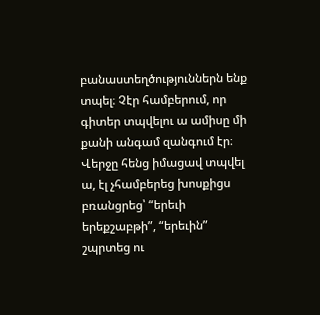բանաստեղծություններն ենք տպել։ Չէր համբերում, որ գիտեր տպվելու ա ամիսը մի քանի անգամ զանգում էր։ Վերջը հենց իմացավ տպվել ա, էլ չհամբերեց խոսքիցս բռանցրեց՝ “երեւի երեքշաբթի”, “երեւին” շպրտեց ու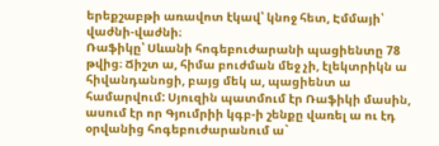երեքշաբթի առավոտ էկավ՝ կնոջ հետ, Էմմայի՝ վաժնի-վաժնի։
Ռաֆիկը՝ Սևանի հոգեբուժարանի պացիենտը 78 թվից։ Ճիշտ ա, հիմա բուժման մեջ չի, էլեկտրիկն ա հիվանդանոցի, բայց մեկ ա, պացիենտ ա համարվում: Սյուզին պատմում էր Ռաֆիկի մասին, ասում էր որ Գյումրիի կգբ-ի շենքը վառել ա ու էդ օրվանից հոգեբուժարանում ա`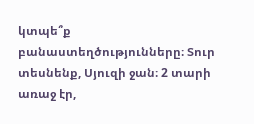կտպե՞ք բանաստեղծությունները։ Տուր տեսնենք, Սյուզի ջան։ 2 տարի առաջ էր,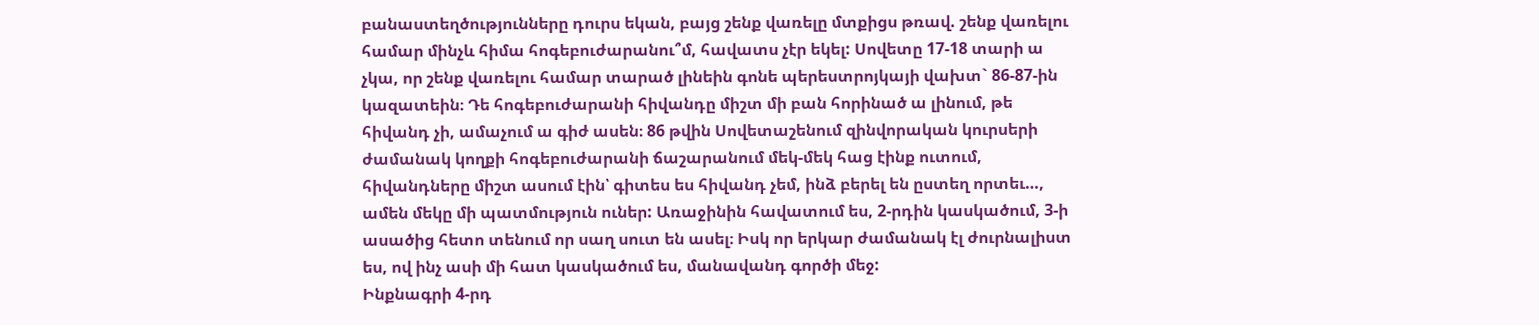բանաստեղծությունները դուրս եկան, բայց շենք վառելը մտքիցս թռավ. շենք վառելու համար մինչև հիմա հոգեբուժարանու՞մ, հավատս չէր եկել: Սովետը 17-18 տարի ա չկա, որ շենք վառելու համար տարած լինեին գոնե պերեստրոյկայի վախտ` 86-87-ին կազատեին։ Դե հոգեբուժարանի հիվանդը միշտ մի բան հորինած ա լինում, թե հիվանդ չի, ամաչում ա գիժ ասեն։ 86 թվին Սովետաշենում զինվորական կուրսերի ժամանակ կողքի հոգեբուժարանի ճաշարանում մեկ-մեկ հաց էինք ուտում, հիվանդները միշտ ասում էին՝ գիտես ես հիվանդ չեմ, ինձ բերել են ըստեղ որտեւ…, ամեն մեկը մի պատմություն ուներ: Առաջինին հավատում ես, 2-րդին կասկածում, 3-ի ասածից հետո տենում որ սաղ սուտ են ասել։ Իսկ որ երկար ժամանակ էլ ժուրնալիստ ես, ով ինչ ասի մի հատ կասկածում ես, մանավանդ գործի մեջ:
Ինքնագրի 4-րդ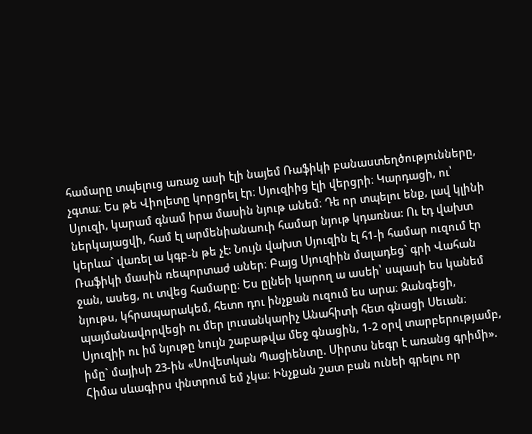համարը տպելուց առաջ ասի էլի նայեմ Ռաֆիկի բանաստեղծությունները, չգտա։ Ես թե Վիոլետը կորցրել էր։ Սյուզիից էլի վերցրի։ Կարդացի, ու՝ Սյուզի, կարամ գնամ իրա մասին նյութ անեմ։ Դե որ տպելու ենք, լավ կլինի ներկայացվի, համ էլ արմենիանաուի համար նյութ կդառնա: Ու էդ վախտ կերևա` վառել ա կգբ-ն թե չէ: Նույն վախտ Սյուզին էլ հ1-ի համար ուզում էր Ռաֆիկի մասին ռեպորտաժ աներ։ Բայց Սյուզիին մալադեց` գրի Վահան ջան, ասեց, ու տվեց համարը։ Ես ըլնեի կարող ա ասեի՝ սպասի ես կանեմ նյութս, կհրապարակեմ, հետո դու ինչքան ուզում ես արա։ Զանգեցի, պայմանավորվեցի ու մեր լուսանկարիչ Անահիտի հետ գնացի Սեւան։
Սյուզիի ու իմ նյութը նույն շաբաթվա մեջ գնացին, 1-2 օրվ տարբերությամբ, իմը` մայիսի 23-ին «Սովետկան Պացիենտը. Սիրտս նեգր է առանց գրիմի».
Հիմա սևագիրս փնտրում եմ չկա։ Ինչքան շատ բան ունեի գրելու որ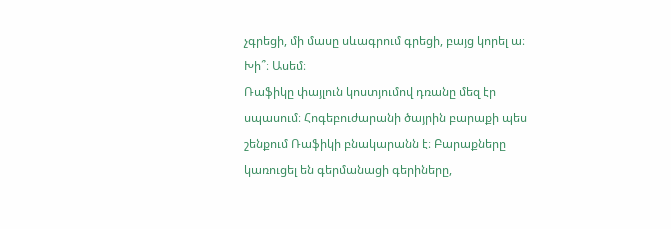չգրեցի, մի մասը սևագրում գրեցի, բայց կորել ա։ Խի՞։ Ասեմ։
Ռաֆիկը փայլուն կոստյումով դռանը մեզ էր սպասում։ Հոգեբուժարանի ծայրին բարաքի պես շենքում Ռաֆիկի բնակարանն է։ Բարաքները կառուցել են գերմանացի գերիները,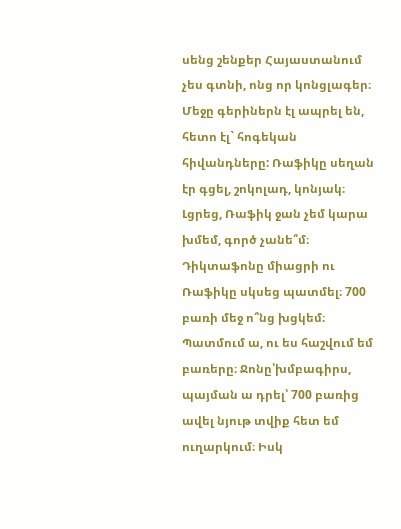սենց շենքեր Հայաստանում չես գտնի, ոնց որ կոնցլագեր։ Մեջը գերիներն էլ ապրել են, հետո էլ` հոգեկան հիվանդները: Ռաֆիկը սեղան էր գցել, շոկոլադ, կոնյակ։ Լցրեց, Ռաֆիկ ջան չեմ կարա խմեմ, գործ չանե՞մ։ Դիկտաֆոնը միացրի ու Ռաֆիկը սկսեց պատմել։ 700 բառի մեջ ո՞նց խցկեմ։ Պատմում ա, ու ես հաշվում եմ բառերը։ Ջոնը՝խմբագիրս, պայման ա դրել՝ 700 բառից ավել նյութ տվիք հետ եմ ուղարկում։ Իսկ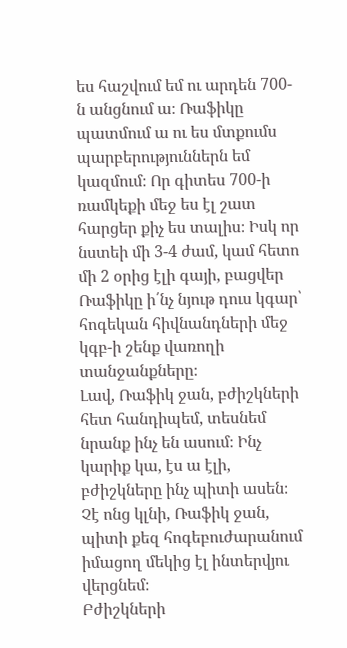ես հաշվում եմ ու արդեն 700-ն անցնում ա։ Ռաֆիկը պատմում ա ու ես մտքումս պարբերություններն եմ կազմում։ Որ գիտես 700-ի ռամկեքի մեջ ես էլ շատ հարցեր քիչ ես տալիս։ Իսկ որ նստեի մի 3-4 ժամ, կամ հետո մի 2 օրից էլի գայի, բացվեր Ռաֆիկը ի՛նչ նյութ դուս կգար՝ հոգեկան հիվնանդների մեջ կգբ-ի շենք վառողի տանջանքները։
Լավ, Ռաֆիկ ջան, բժիշկների հետ հանդիպեմ, տեսնեմ նրանք ինչ են ասում։ Ինչ կարիք կա, էս ա էլի, բժիշկները ինչ պիտի ասեն։ Չէ ոնց կլնի, Ռաֆիկ ջան, պիտի քեզ հոգեբուժարանում իմացող մեկից էլ ինտերվյու վերցնեմ։
Բժիշկների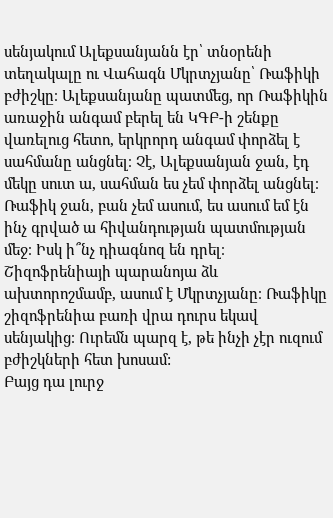սենյակում Ալեքսանյանն էր՝ տնօրենի տեղակալը ու Վահագն Մկրտչյանը՝ Ռաֆիկի բժիշկը։ Ալեքսանյանը պատմեց, որ Ռաֆիկին առաջին անգամ բերել են ԿԳԲ-ի շենքը վառելուց հետո, երկրորդ անգամ փորձել է սահմանը անցնել։ Չէ, Ալեքսանյան ջան, էդ մեկը սուտ ա, սահման ես չեմ փորձել անցնել։ Ռաֆիկ ջան, բան չեմ ասում, ես ասում եմ էն ինչ գրված ա հիվանդության պատմության մեջ։ Իսկ ի՞նչ դիագնոզ են դրել։ Շիզոֆրենիայի պարանոյա ձև ախտորոշմամբ, ասում է Մկրտչյանը։ Ռաֆիկը շիզոֆրենիա բառի վրա դուրս եկավ սենյակից։ Ուրեմն պարզ է, թե ինչի չէր ուզում բժիշկների հետ խոսամ:
Բայց դա լուրջ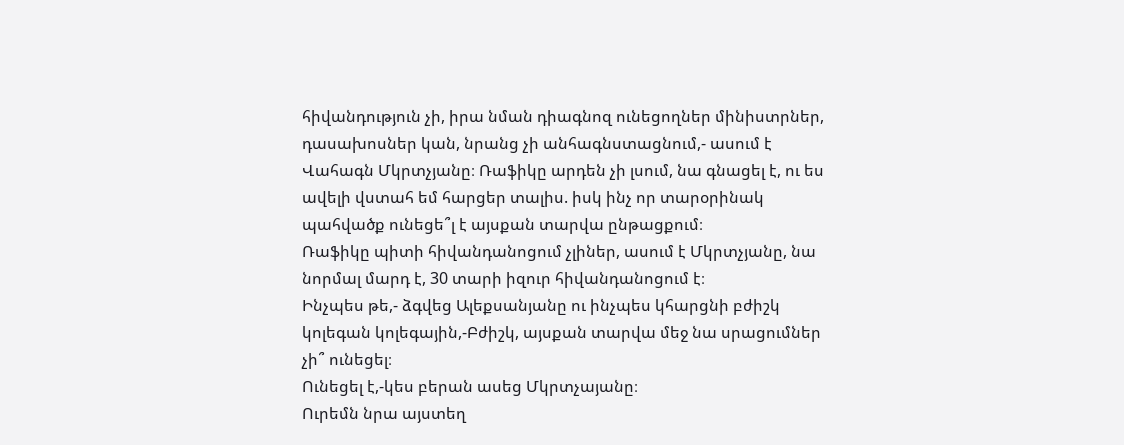հիվանդություն չի, իրա նման դիագնոզ ունեցողներ մինիստրներ, դասախոսներ կան, նրանց չի անհագնստացնում,- ասում է Վահագն Մկրտչյանը։ Ռաֆիկը արդեն չի լսում, նա գնացել է, ու ես ավելի վստահ եմ հարցեր տալիս. իսկ ինչ որ տարօրինակ պահվածք ունեցե՞լ է այսքան տարվա ընթացքում։
Ռաֆիկը պիտի հիվանդանոցում չլիներ, ասում է Մկրտչյանը, նա նորմալ մարդ է, 30 տարի իզուր հիվանդանոցում է։
Ինչպես թե,- ձգվեց Ալեքսանյանը ու ինչպես կհարցնի բժիշկ կոլեգան կոլեգային,-Բժիշկ, այսքան տարվա մեջ նա սրացումներ չի՞ ունեցել։
Ունեցել է,-կես բերան ասեց Մկրտչայանը։
Ուրեմն նրա այստեղ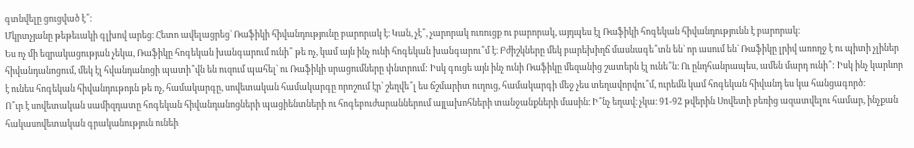գտնվելը ցուցված է՞։
Մկրտչյանը թեթեւակի գլխով արեց։ Հետո ավելացրեց` Ռաֆիկի հիվանդությունը բարորակ է։ Կան, չէ՞, չարորակ ուռուցք ու բարորակ, այդպես էլ Ռաֆիկի հոգեկան հիվանդությունն է բարորակ։
Ես ոչ մի եզրակացության չեկա, Ռաֆիկը հոգեկան խանգարում ունի՞ թե ոչ, կամ այն ինչ ունի հոգեկան խանգարու՞մ է։ Բժիշկները մեկ բարեխիղճ մասնագե՞տն են` որ ասում են` Ռաֆիկը լրիվ առողջ է ու պիտի չլիներ հիվանդանոցում, մեկ էլ հվանդանոցի պատի՞վն են ուզում պահել` ու Ռաֆիկի սրացումները փնտրում: Իսկ գուցե այն ինչ ունի Ռաֆիկը մեզանից շատերն էլ ունե՞ն։ Ու ընդհանրապես, ամեն մարդ ունի՞: Իսկ ինչ կարևոր է ունես հոգեկան հիվանդութոյւն թե ոչ, համակարգը, սովետական համակարգը որոշում էր՝ շեղվե՞լ ես ճշմարիտ ուղուց, համակարգի մեջ չես տեղավորվու՞մ, ուրեմն կամ հոգեկան հիվանդ ես կա հանցագործ։
Ո՞ւր է սովետական սամիզդատը հոգեկան հիվանդանոցների պացիենտների ու հոգեբուժարաններում այլախոհների տանջանքների մասին։ Ի՞նչ եղավ։ չկա։ 91-92 թվերին Սովետի բեռից ազատվելու համար, ինչքան հակասովետական գրականություն ունեի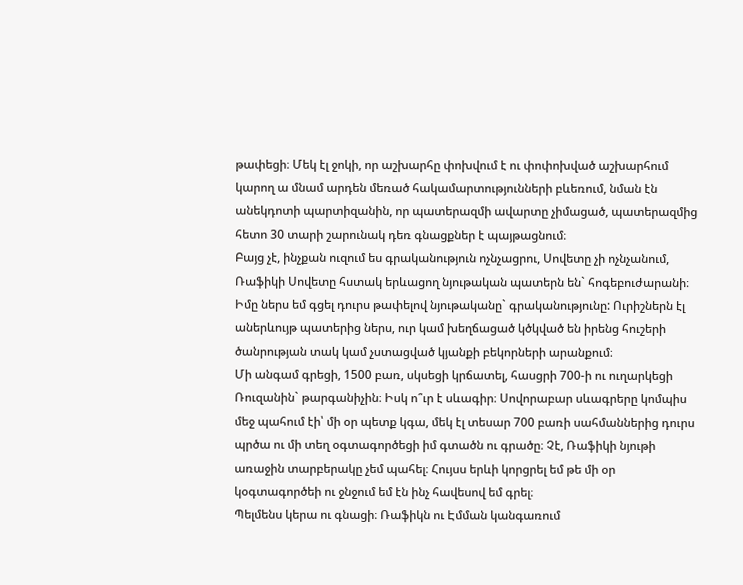թափեցի։ Մեկ էլ ջոկի, որ աշխարհը փոխվում է ու փոփոխված աշխարհում կարող ա մնամ արդեն մեռած հակամարտությունների բևեռում, նման էն անեկդոտի պարտիզանին, որ պատերազմի ավարտը չիմացած, պատերազմից հետո 30 տարի շարունակ դեռ գնացքներ է պայթացնում։
Բայց չէ, ինչքան ուզում ես գրականություն ոչնչացրու, Սովետը չի ոչնչանում, Ռաֆիկի Սովետը հստակ երևացող նյութական պատերն են` հոգեբուժարանի։ Իմը ներս եմ գցել դուրս թափելով նյութականը` գրականությունը: Ուրիշներն էլ աներևույթ պատերից ներս, ուր կամ խեղճացած կծկված են իրենց հուշերի ծանրության տակ կամ չստացված կյանքի բեկորների արանքում։
Մի անգամ գրեցի, 1500 բառ, սկսեցի կրճատել, հասցրի 700-ի ու ուղարկեցի Ռուզանին` թարգանիչին։ Իսկ ո՞ւր է սևագիր։ Սովորաբար սևագրերը կոմպիս մեջ պահում էի՝ մի օր պետք կգա, մեկ էլ տեսար 700 բառի սահմաններից դուրս պրծա ու մի տեղ օգտագործեցի իմ գտածն ու գրածը։ Չէ, Ռաֆիկի նյութի առաջին տարբերակը չեմ պահել։ Հույսս երևի կորցրել եմ թե մի օր կօգտագործեի ու ջնջում եմ էն ինչ հավեսով եմ գրել։
Պելմենս կերա ու գնացի։ Ռաֆիկն ու Էմման կանգառում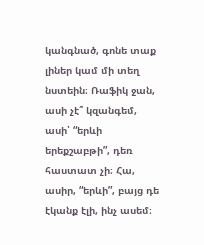կանգնած, գոնե տաք լիներ կամ մի տեղ նստեին։ Ռաֆիկ ջան, ասի չէ՞ կզանգեմ, ասի՝ “երևի երեքշաբթի”, դեռ հաստատ չի։ Հա, ասիր, “երևի”, բայց դե էկանք էլի, ինչ ասեմ։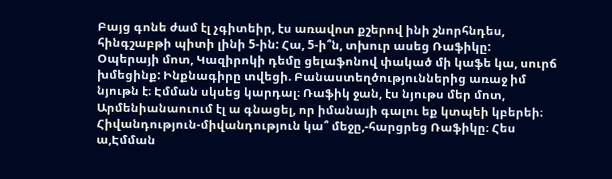Բայց գոնե ժամ էլ չգիտեիր, էս առավոտ քշերով ինի շնորհնդես, հինգշաբթի պիտի լինի 5-ին: Հա, 5-ի՞ն, տխուր ասեց Ռաֆիկը:
Օպերայի մոտ, Կազիրոկի դեմը ցելաֆոնով փակած մի կաֆե կա, սուրճ խմեցինք: Ինքնագիրը տվեցի. Բանաստեղծություններից առաջ իմ նյութն է։ Էմման սկսեց կարդալ։ Ռաֆիկ ջան, էս նյութս մեր մոտ, Արմենիանաուում էլ ա գնացել, որ իմանայի գալու եք կտպեի կբերեի։
Հիվանդություն-միվանդություն կա՞ մեջը,-հարցրեց Ռաֆիկը։ Հես ա,Էմման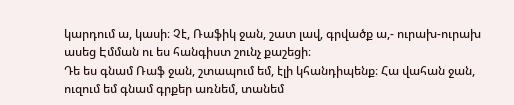կարդում ա, կասի։ Չէ, Ռաֆիկ ջան, շատ լավ, գրվածք ա,- ուրախ-ուրախ ասեց Էմման ու ես հանգիստ շունչ քաշեցի։
Դե ես գնամ Ռաֆ ջան, շտապում եմ, էլի կհանդիպենք։ Հա վահան ջան, ուզում եմ գնամ գրքեր առնեմ, տանեմ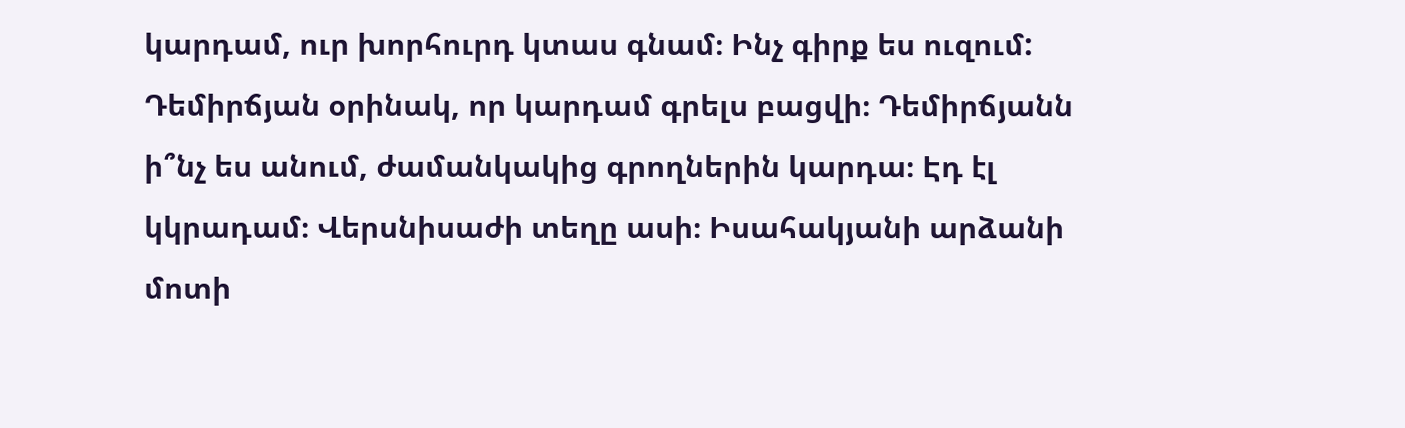կարդամ, ուր խորհուրդ կտաս գնամ։ Ինչ գիրք ես ուզում: Դեմիրճյան օրինակ, որ կարդամ գրելս բացվի։ Դեմիրճյանն ի՞նչ ես անում, ժամանկակից գրողներին կարդա։ Էդ էլ կկրադամ։ Վերսնիսաժի տեղը ասի։ Իսահակյանի արձանի մոտի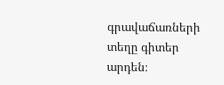գրավաճառների տեղը գիտեր արդեն։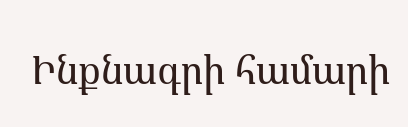Ինքնագրի համարի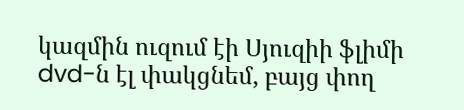կազմին ուզում էի Սյուզիի ֆլիմի dvd-ն էլ փակցնեմ, բայց փող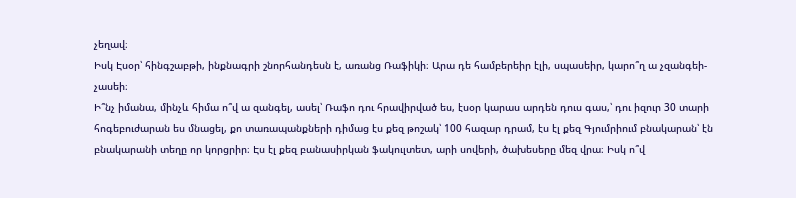չեղավ։
Իսկ Էսօր՝ հինգշաբթի, ինքնագրի շնորհանդեսն է, առանց Ռաֆիկի։ Արա դե համբերեիր էլի, սպասեիր, կարո՞ղ ա չզանգեի-չասեի։
Ի՞նչ իմանա, մինչև հիմա ո՞վ ա զանգել, ասել՝ Ռաֆո դու հրավիրված ես, էսօր կարաս արդեն դուս գաս,՝ դու իզուր 30 տարի հոգեբուժարան ես մնացել, քո տառապանքների դիմաց էս քեզ թոշակ՝ 100 հազար դրամ, էս էլ քեզ Գյումրիում բնակարան՝ էն բնակարանի տեղը որ կորցրիր։ Էս էլ քեզ բանասիրկան ֆակուլտետ, արի սովերի, ծախեսերը մեզ վրա։ Իսկ ո՞վ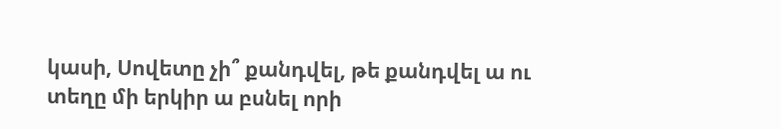կասի, Սովետը չի՞ քանդվել, թե քանդվել ա ու տեղը մի երկիր ա բսնել որի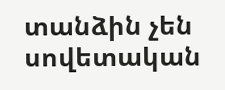տանձին չեն սովետական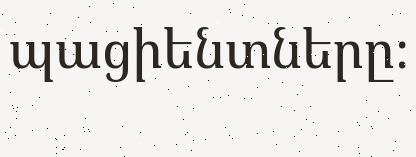պացիենտները։